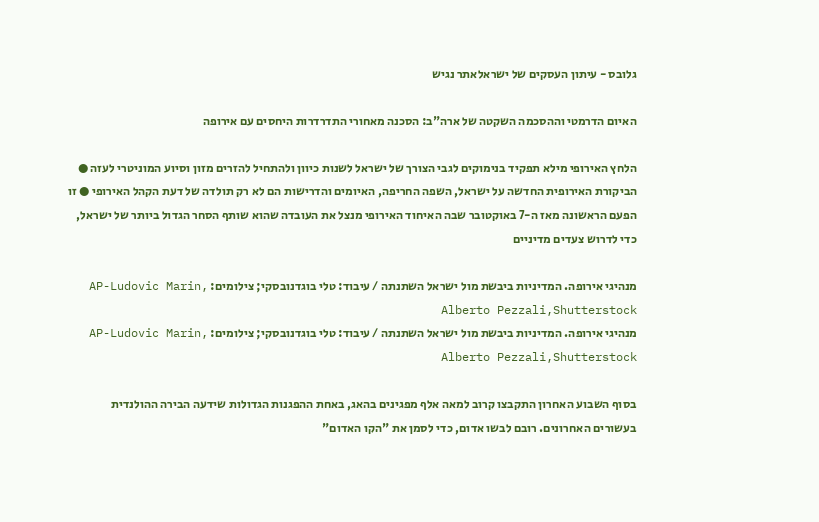גלובס - עיתון העסקים של ישראלאתר נגיש

האיום הדרמטי וההסכמה השקטה של ארה"ב: הסכנה מאחורי התדרדרות היחסים עם אירופה

הלחץ האירופי מילא תפקיד בנימוקים לגבי הצורך של ישראל לשנות כיוון ולהתחיל להזרים מזון וסיוע המוניטרי לעזה ● הביקורת האירופית החדשה על ישראל, השפה החריפה, האיומים והדרישות הם לא רק תולדה של דעת הקהל האירופי ● זו הפעם הראשונה מאז ה-7 באוקטובר שבה האיחוד האירופי מנצל את העובדה שהוא שותף הסחר הגדול ביותר של ישראל, כדי לדרוש צעדים מדיניים

מנהיגי אירופה. המדיניות ביבשת מול ישראל השתנתה / עיבוד: טלי בוגדנובסקי; צילומים: AP-Ludovic Marin, Alberto Pezzali,Shutterstock
מנהיגי אירופה. המדיניות ביבשת מול ישראל השתנתה / עיבוד: טלי בוגדנובסקי; צילומים: AP-Ludovic Marin, Alberto Pezzali,Shutterstock

בסוף השבוע האחרון התקבצו קרוב למאה אלף מפגינים בהאג, באחת ההפגנות הגדולות שידעה הבירה ההולנדית בעשורים האחרונים. רובם לבשו אדום, כדי לסמן את "הקו האדום"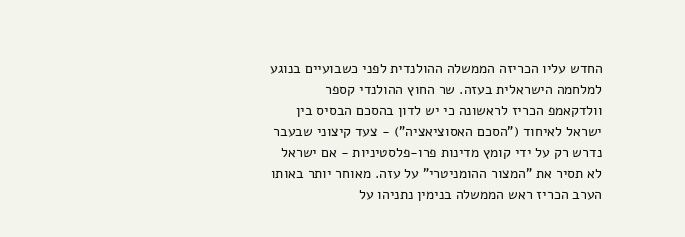החדש עליו הכריזה הממשלה ההולנדית לפני כשבועיים בנוגע למלחמה הישראלית בעזה. שר החוץ ההולנדי קספר וולדקאמפ הכריז לראשונה כי יש לדון בהסכם הבסיס בין ישראל לאיחוד ("הסכם האסוציאציה") - צעד קיצוני שבעבר נדרש רק על ידי קומץ מדינות פרו-פלסטיניות - אם ישראל לא תסיר את "המצור ההומניטרי" על עזה. מאוחר יותר באותו הערב הכריז ראש הממשלה בנימין נתניהו על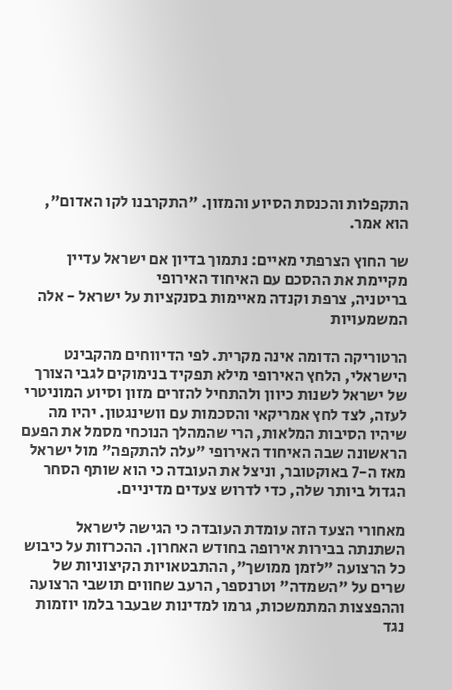התקפלות והכנסת הסיוע והמזון. "התקרבנו לקו האדום", הוא אמר.

שר החוץ הצרפתי מאיים: נתמוך בדיון אם ישראל עדיין מקיימת את ההסכם עם האיחוד האירופי
בריטניה, צרפת וקנדה מאיימות בסנקציות על ישראל - אלה המשמעויות

הרטוריקה הדומה אינה מקרית. לפי הדיווחים מהקבינט הישראלי, הלחץ האירופי מילא תפקיד בנימוקים לגבי הצורך של ישראל לשנות כיוון ולהתחיל להזרים מזון וסיוע המוניטרי לעזה, לצד לחץ אמריקאי והסכמות עם וושינגטון. יהיו מה שיהיו הסיבות המלאות, הרי שהמהלך הנוכחי מסמל את הפעם הראשונה שבה האיחוד האירופי "עלה להתקפה" מול ישראל מאז ה-7 באוקטובר, וניצל את העובדה כי הוא שותף הסחר הגדול ביותר שלה, כדי לדרוש צעדים מדיניים.

מאחורי הצעד הזה עומדת העובדה כי הגישה לישראל השתנתה בבירות אירופה בחודש האחרון. ההכרזות על כיבוש כל הרצועה "לזמן ממושך", ההתבטאויות הקיצוניות של שרים על "השמדה" וטרנספר, הרעב שחווים תושבי הרצועה וההפצצות המתמשכות, גרמו למדינות שבעבר בלמו יוזמות נגד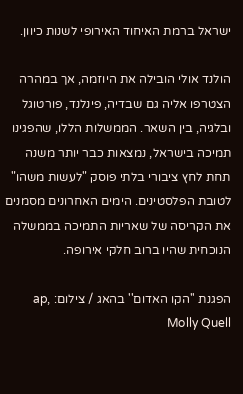ישראל ברמת האיחוד האירופי לשנות כיוון.

הולנד אולי הובילה את היוזמה, אך במהרה הצטרפו אליה גם שבדיה, פינלנד, פורטוגל ובלגיה, בין השאר. הממשלות הללו, שהפגינו תמיכה בישראל, נמצאות כבר יותר משנה תחת לחץ ציבורי בלתי פוסק "לעשות משהו" לטובת הפלסטינים. הימים האחרונים מסמנים את הקריסה של שאריות התמיכה בממשלה הנוכחית שהיו ברוב חלקי אירופה.

הפגנת ''הקו האדום'' בהאג / צילום: ap, Molly Quell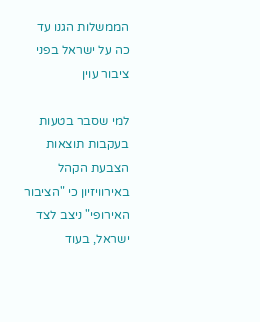הממשלות הגנו עד כה על ישראל בפני ציבור עוין

למי שסבר בטעות בעקבות תוצאות הצבעת הקהל באירוויזיון כי "הציבור האירופי" ניצב לצד ישראל, בעוד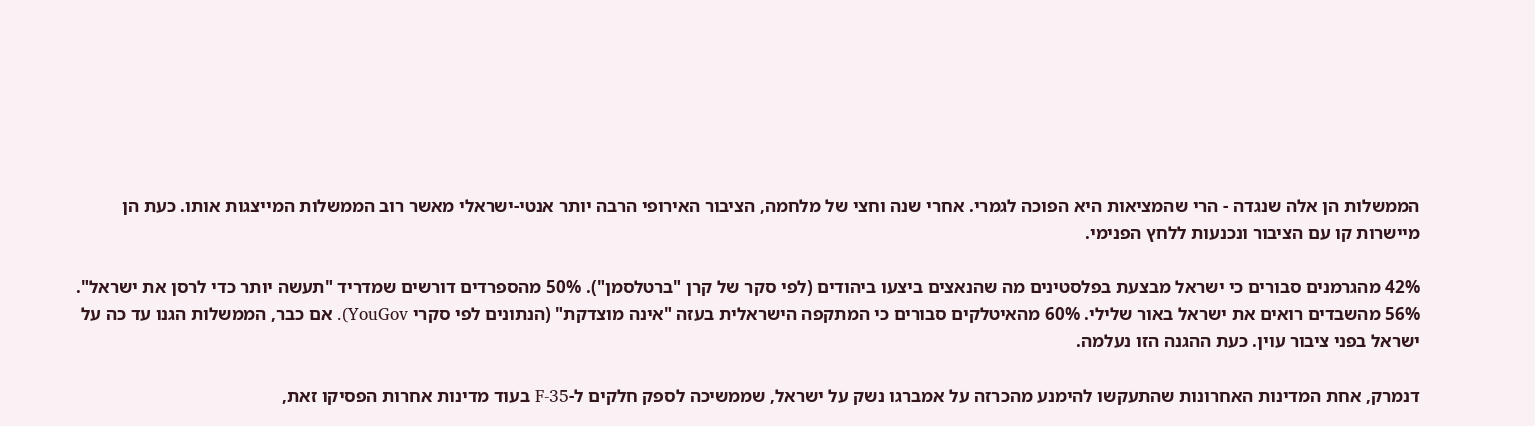הממשלות הן אלה שנגדה - הרי שהמציאות היא הפוכה לגמרי. אחרי שנה וחצי של מלחמה, הציבור האירופי הרבה יותר אנטי-ישראלי מאשר רוב הממשלות המייצגות אותו. כעת הן מיישרות קו עם הציבור ונכנעות ללחץ הפנימי.

42% מהגרמנים סבורים כי ישראל מבצעת בפלסטינים מה שהנאצים ביצעו ביהודים (לפי סקר של קרן "ברטלסמן"). 50% מהספרדים דורשים שמדריד "תעשה יותר כדי לרסן את ישראל". 56% מהשבדים רואים את ישראל באור שלילי. 60% מהאיטלקים סבורים כי המתקפה הישראלית בעזה "אינה מוצדקת" (הנתונים לפי סקרי YouGov). אם כבר, הממשלות הגנו עד כה על ישראל בפני ציבור עוין. כעת ההגנה הזו נעלמה.

דנמרק, אחת המדינות האחרונות שהתעקשו להימנע מהכרזה על אמברגו נשק על ישראל, שממשיכה לספק חלקים ל-F-35 בעוד מדינות אחרות הפסיקו זאת,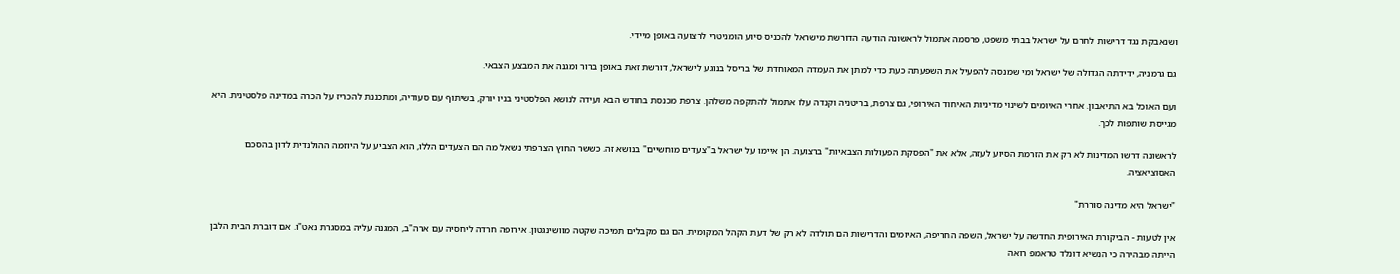ושנאבקת נגד דרישות לחרם על ישראל בבתי משפט, פרסמה אתמול לראשונה הודעה הדורשת מישראל להכניס סיוע הומניטרי לרצועה באופן מיידי.

גם גרמניה, ידידתה הגדולה של ישראל ומי שמנסה להפעיל את השפעתה כעת כדי למתן את העמדה המאוחדת של בריסל בנוגע לישראל, דורשת זאת באופן ברור ומגנה את המבצע הצבאי.

ועם האוכל בא התיאבון. אחרי האיומים לשינוי מדיניות האיחוד האירופי, גם צרפת, בריטניה וקנדה עלו אתמול להתקפה משלהן. צרפת מכנסת בחודש הבא ועידה לנושא הפלסטיני בניו יורק, בשיתוף עם סעודיה, ומתכננת להכריז על הכרה במדינה פלסטינית. היא מגייסת שותפות לכך.

לראשונה דרשו המדינות לא רק את הזרמת הסיוע לעזה, אלא את "הפסקת הפעולות הצבאיות" ברצועה. הן איימו על ישראל ב"צעדים מוחשיים" בנושא זה. כששר החוץ הצרפתי נשאל מה הם הצעדים הללו, הוא הצביע על היוזמה ההולנדית לדון בהסכם האסוציאציה.

"ישראל היא מדינה סוררת"

אין לטעות - הביקורת האירופית החדשה על ישראל, השפה החריפה, האיומים והדרישות הם תולדה לא רק של דעת הקהל המקומית. הם גם מקבלים תמיכה שקטה מוושינגטון. אירופה חרדה ליחסיה עם ארה"ב, המגנה עליה במסגרת נאט"ו. אם דוברת הבית הלבן הייתה מבהירה כי הנשיא דונלד טראמפ רואה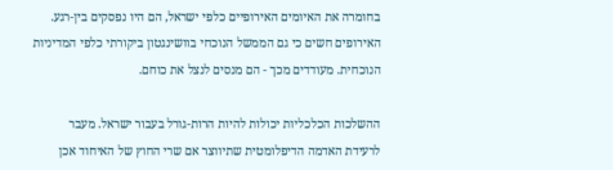בחומרה את האיומים האירופיים כלפי ישראל, הם היו נפסקים בין-רגע. האירופים חשים כי גם הממשל הנוכחי בוושינגטון ביקורתי כלפי המדיניות הנוכחית. מעודדים מכך - הם מנסים לנצל את כוחם.

ההשלכות הכלכליות יכולות להיות הרות-גורל בעבור ישראל. מעבר לרעידת האדמה הדיפלומטית שתיווצר אם שרי החוץ של האיחוד אכן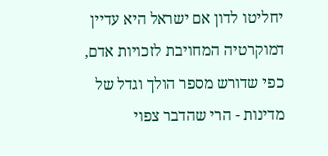יחליטו לדון אם ישראל היא עדיין דמוקרטיה המחויבת לזכויות אדם, כפי שדורש מספר הולך וגדל של מדינות - הרי שהדבר צפוי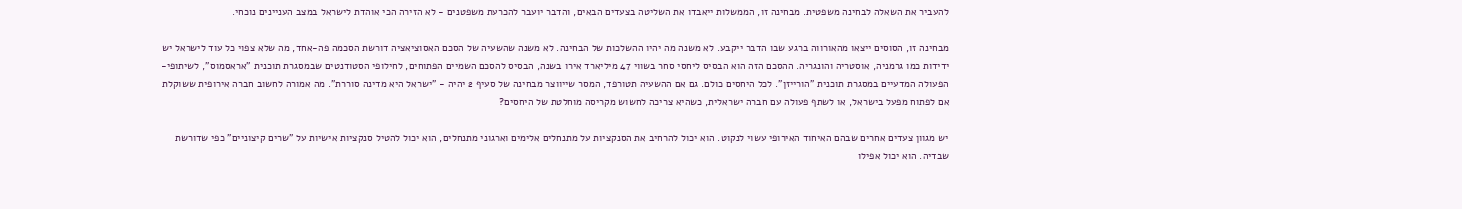להעביר את השאלה לבחינה משפטית. מבחינה זו, הממשלות ייאבדו את השליטה בצעדים הבאים, והדבר יועבר להכרעת משפטנים - לא הזירה הכי אוהדת לישראל במצב העניינים נוכחי.

מבחינה זו, הסוסים ייצאו מהאורווה ברגע שבו הדבר ייקבע. לא משנה מה יהיו ההשלכות של הבחינה. לא משנה שהשעיה של הסכם האסוציאציה דורשת הסכמה פה-אחד, מה שלא צפוי כל עוד לישראל יש ידידות כמו גרמניה, אוסטריה והונגריה. ההסכם הזה הוא הבסיס ליחסי סחר בשווי 47 מיליארד אירו בשנה, הבסיס להסכם השמיים הפתוחים, לחילופי הסטודנטים שבמסגרת תוכנית "אראסמוס", לשיתופי-הפעולה המדעיים במסגרת תוכנית "הורייזן". לכל היחסים כולם. גם אם ההשעיה תטורפד, המסר שייווצר מבחינה של סעיף 2 יהיה - "ישראל היא מדינה סוררת". מה אמורה לחשוב חברה אירופית ששוקלת אם לפתוח מפעל בישראל, או לשתף פעולה עם חברה ישראלית, כשהיא צריכה לחשוש מקריסה מוחלטת של היחסים?

יש מגוון צעדים אחרים שבהם האיחוד האירופי עשוי לנקוט. הוא יכול להרחיב את הסנקציות על מתנחלים אלימים וארגוני מתנחלים, הוא יכול להטיל סנקציות אישיות על "שרים קיצוניים" כפי שדורשת שבדיה. הוא יכול אפילו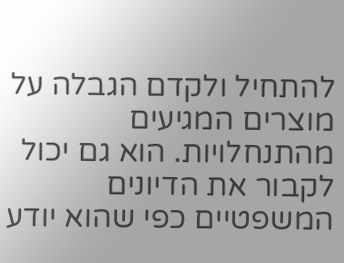להתחיל ולקדם הגבלה על מוצרים המגיעים מהתנחלויות. הוא גם יכול לקבור את הדיונים המשפטיים כפי שהוא יודע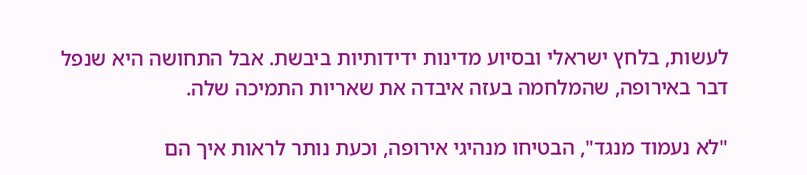לעשות, בלחץ ישראלי ובסיוע מדינות ידידותיות ביבשת. אבל התחושה היא שנפל דבר באירופה, שהמלחמה בעזה איבדה את שאריות התמיכה שלה.

"לא נעמוד מנגד", הבטיחו מנהיגי אירופה, וכעת נותר לראות איך הם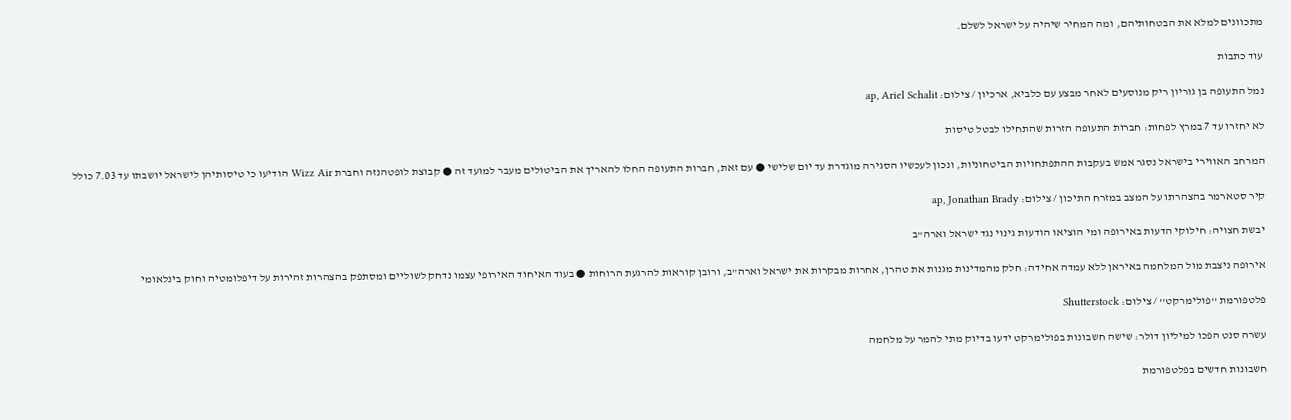מתכוונים למלא את הבטחותיהם, ומה המחיר שיהיה על ישראל לשלם.

עוד כתבות

נמל התעופה בן גוריון ריק מנוסעים לאחר מבצע עם כלביא, ארכיון / צילום: ap, Ariel Schalit

לא יחזרו עד 7 במרץ לפחות: חברות התעופה הזרות שהתחילו לבטל טיסות

המרחב האווירי בישראל נסגר אמש בעקבות ההתפתחויות הביטחוניות, ונכון לעכשיו הסגירה מוגדרת עד יום שלישי ● עם זאת, חברות התעופה החלו להאריך את הביטולים מעבר למועד זה ● קבוצת לופטהנזה וחברת Wizz Air הודיעו כי טיסותיהן לישראל יושבתו עד 7.03 כולל

קיר סטארמר בהצהרתו על המצב במזרח התיכון / צילום: ap, Jonathan Brady

יבשת חצויה: חילוקי הדעות באירופה ומי הוציאו הודעות גינוי נגד ישראל וארה"ב

אירופה ניצבת מול המלחמה באיראן ללא עמדה אחידה: חלק מהמדינות מגנות את טהרן, אחרות מבקרות את ישראל וארה"ב, ורובן קוראות להרגעת הרוחות ● בעוד האיחוד האירופי עצמו נדחק לשוליים ומסתפק בהצהרות זהירות על דיפלומטיה וחוק בינלאומי

פלטפורמת ''פולימרקט'' / צילום: Shutterstock

עשרה סנט הפכו למיליון דולר: שישה חשבונות בפולימרקט ידעו בדיוק מתי להמר על מלחמה

חשבונות חדשים בפלטפורמת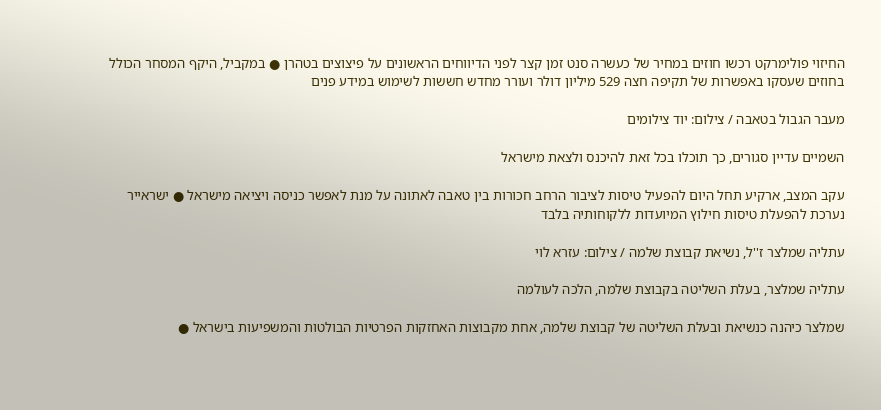החיזוי פולימרקט רכשו חוזים במחיר של כעשרה סנט זמן קצר לפני הדיווחים הראשונים על פיצוצים בטהרן ● במקביל, היקף המסחר הכולל בחוזים שעסקו באפשרות של תקיפה חצה 529 מיליון דולר ועורר מחדש חששות לשימוש במידע פנים

מעבר הגבול בטאבה / צילום: יוד צילומים

השמיים עדיין סגורים, כך תוכלו בכל זאת להיכנס ולצאת מישראל

עקב המצב, ארקיע תחל היום להפעיל טיסות לציבור הרחב חכורות בין טאבה לאתונה על מנת לאפשר כניסה ויציאה מישראל ● ישראייר נערכת להפעלת טיסות חילוץ המיועדות ללקוחותיה בלבד

עתליה שמלצר ז''ל, נשיאת קבוצת שלמה / צילום: עזרא לוי

עתליה שמלצר, בעלת השליטה בקבוצת שלמה, הלכה לעולמה

שמלצר כיהנה כנשיאת ובעלת השליטה של קבוצת שלמה, אחת מקבוצות האחזקות הפרטיות הבולטות והמשפיעות בישראל ●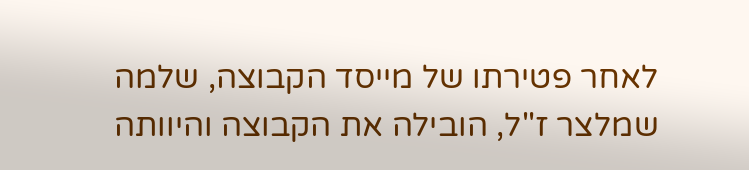לאחר פטירתו של מייסד הקבוצה, שלמה שמלצר ז"ל, הובילה את הקבוצה והיוותה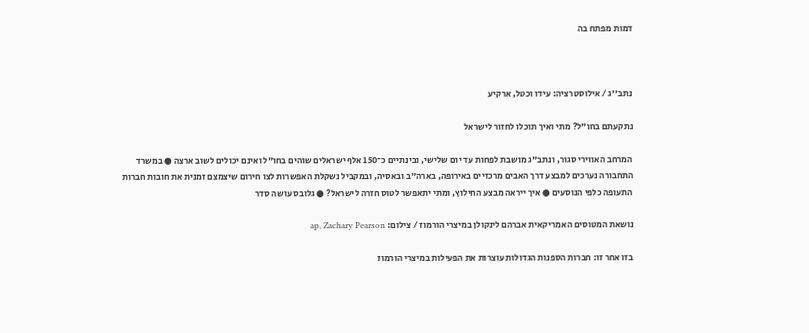דמות מפתח בה



נתב''ג / אילוסטרציה: עידו וכטל, ארקיע

נתקעתם בחו"ל? מתי ואיך תוכלו לחזור לישראל

המרחב האווירי סגור, ונתב"ג מושבת לפחות עד יום שלישי, ובינתיים כ־150 אלף ישראלים שוהים בחו"ל ואינם יכולים לשוב ארצה ● במשרד התחבורה נערכים למבצע דרך האבים מרכזיים באירופה, בארה"ב ובאסיה, ובמקביל נשקלת האפשרות לצו חירום שיצמצם זמנית את חובות חברות התעופה כלפי הנוסעים ● איך ייראה מבצע החילוץ, ומתי יתאפשר לטוס חזרה לישראל? ● גלובס עושה סדר

נושאת המטוסים האמריקאית אברהם לינקולן במיצרי הורמוז / צילום: ap, Zachary Pearson

בזו אחר זו: חברות הספנות הגדולות עוצרות את הפעילות במיצרי הורמוז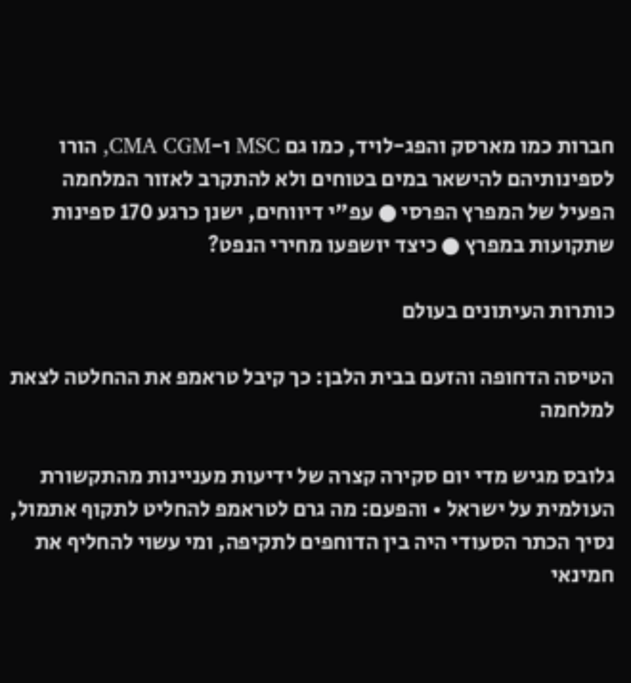חברות כמו מארסק והפג-לויד, כמו גם MSC ו-CMA CGM, הורו לספינותיהם להישאר במים בטוחים ולא להתקרב לאזור המלחמה הפעיל של המפרץ הפרסי ● עפ"י דיווחים, ישנן כרגע 170 ספינות שתקועות במפרץ ● כיצד יושפעו מחירי הנפט?

כותרות העיתונים בעולם

הטיסה הדחופה והזעם בבית הלבן: כך קיבל טראמפ את ההחלטה לצאת למלחמה

גלובס מגיש מדי יום סקירה קצרה של ידיעות מעניינות מהתקשורת העולמית על ישראל • והפעם: מה גרם לטראמפ להחליט לתקוף אתמול, נסיך הכתר הסעודי היה בין הדוחפים לתקיפה, ומי עשוי להחליף את חמינאי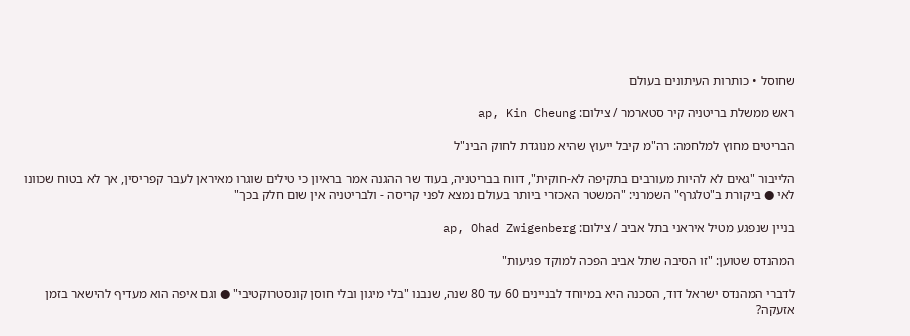שחוסל • כותרות העיתונים בעולם

ראש ממשלת בריטניה קיר סטארמר / צילום: ap, Kin Cheung

הבריטים מחוץ למלחמה: רה"מ קיבל ייעוץ שהיא מנוגדת לחוק הבינ"ל

הלייבור "גאים לא להיות מעורבים בתקיפה לא-חוקית", דווח בבריטניה, בעוד שר ההגנה אמר בראיון כי טילים שוגרו מאיראן לעבר קפריסין, אך לא בטוח שכוונו לאי ● ביקורת ב"טלגרף" השמרני: "המשטר האכזרי ביותר בעולם נמצא לפני קריסה - ולבריטניה אין שום חלק בכך"

בניין שנפגע מטיל איראני בתל אביב / צילום: ap, Ohad Zwigenberg

המהנדס שטוען: "זו הסיבה שתל אביב הפכה למוקד פגיעות"

לדברי המהנדס ישראל דוד, הסכנה היא במיוחד לבניינים 60 עד 80 שנה, שנבנו "בלי מיגון ובלי חוסן קונסטרוקטיבי" ● וגם איפה הוא מעדיף להישאר בזמן אזעקה?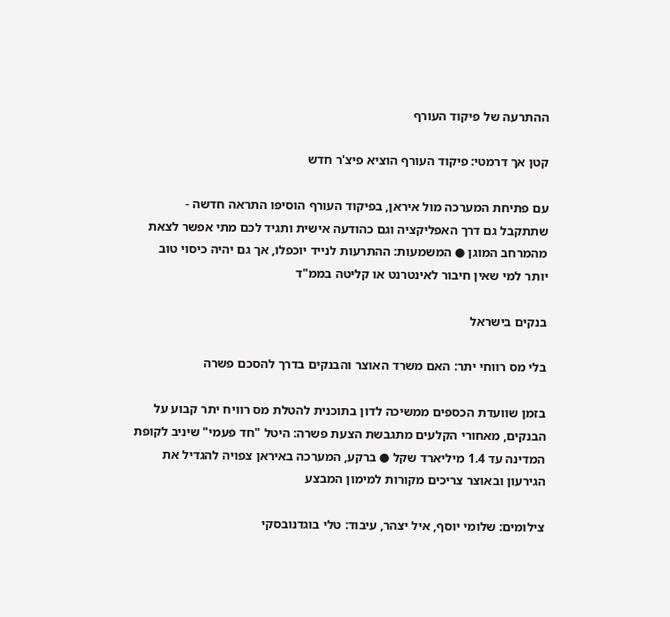ההתרעה של פיקוד העורף

קטן אך דרמטי: פיקוד העורף הוציא פיצ'ר חדש

עם פתיחת המערכה מול איראן, בפיקוד העורף הוסיפו התראה חדשה - שתתקבל גם דרך האפליקציה וגם כהודעה אישית ותגיד לכם מתי אפשר לצאת מהמרחב המוגן ● המשמעות: ההתרעות לנייד יוכפלו, אך גם יהיה כיסוי טוב יותר למי שאין חיבור לאינטרנט או קליטה בממ"ד

בנקים בישראל

בלי מס רווחי יתר: האם משרד האוצר והבנקים בדרך להסכם פשרה

בזמן שוועדת הכספים ממשיכה לדון בתוכנית להטלת מס רוויח יתר קבוע על הבנקים, מאחורי הקלעים מתגבשת הצעת פשרה: היטל "חד פעמי" שיניב לקופת המדינה עד 1.4 מיליארד שקל ● ברקע, המערכה באיראן צפויה להגדיל את הגירעון ובאוצר צריכים מקורות למימון המבצע

צילומים: שלומי יוסף, איל יצהר, עיבוד: טלי בוגדנובסקי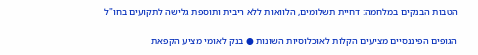הטבות הבנקים במלחמה: דחיית תשלומים, הלוואות ללא ריבית ותוספת גלישה לתקועים בחו"ל

הגופים הפיננסיים מציעים הקלות לאוכלוסיות השונות ● בנק לאומי מציע הקפאת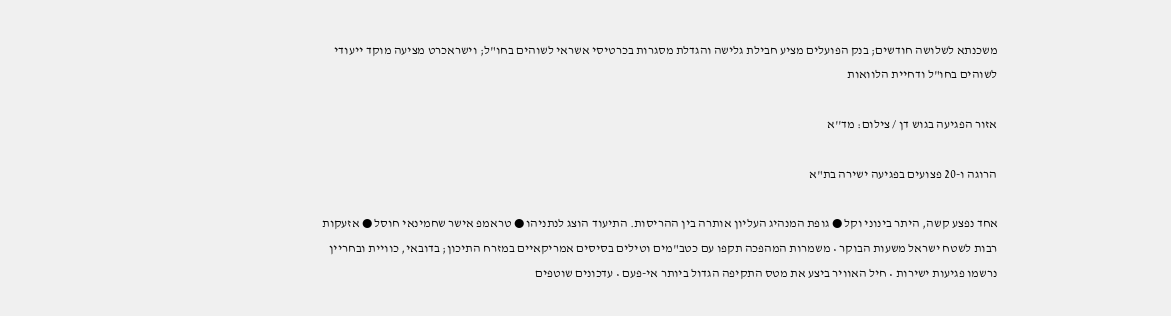משכנתא לשלושה חודשים; בנק הפועלים מציע חבילת גלישה והגדלת מסגרות בכרטיסי אשראי לשוהים בחו"ל; וישראכרט מציעה מוקד ייעודי לשוהים בחו"ל ודחיית הלוואות

אזור הפגיעה בגוש דן / צילום: מד''א

הרוגה ו-20 פצועים בפגיעה ישירה בת"א

אחד נפצע קשה, היתר בינוני וקל ● גופת המנהיג העליון אותרה בין ההריסות. התיעוד הוצג לנתניהו ● טראמפ אישר שחמינאי חוסל ● אזעקות רבות לשטח ישראל משעות הבוקר • משמרות המהפכה תקפו עם כטב"מים וטילים בסיסים אמריקאיים במזרח התיכון; בדובאי, כוויית ובחריין נרשמו פגיעות ישירות • חיל האוויר ביצע את מטס התקיפה הגדול ביותר אי-פעם • עדכונים שוטפים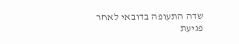שדה התעופה בדובאי לאחר פגיעת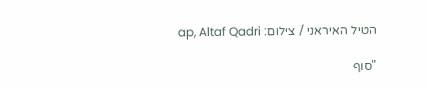הטיל האיראני / צילום: ap, Altaf Qadri

"סוף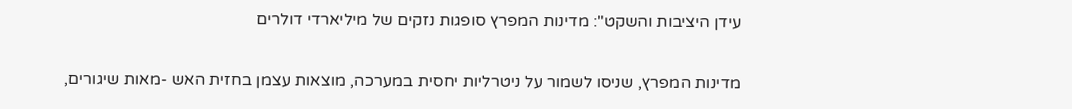עידן היציבות והשקט": מדינות המפרץ סופגות נזקים של מיליארדי דולרים

מדינות המפרץ, שניסו לשמור על ניטרליות יחסית במערכה, מוצאות עצמן בחזית האש -מאות שיגורים,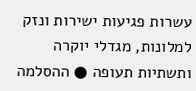עשרות פגיעות ישירות ונזק למלונות, מגדלי יוקרה ותשתיות תעופה ● ההסלמה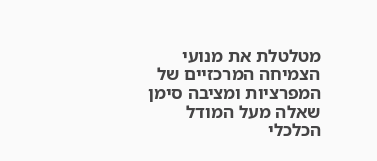מטלטלת את מנועי הצמיחה המרכזיים של המפרציות ומציבה סימן שאלה מעל המודל הכלכלי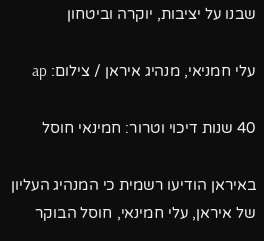שבנו על יציבות, יוקרה וביטחון

עלי חמניאי, מנהיג איראן / צילום: ap

40 שנות דיכוי וטרור: חמינאי חוסל

באיראן הודיעו רשמית כי המנהיג העליון של איראן, עלי חמינאי, חוסל הבוקר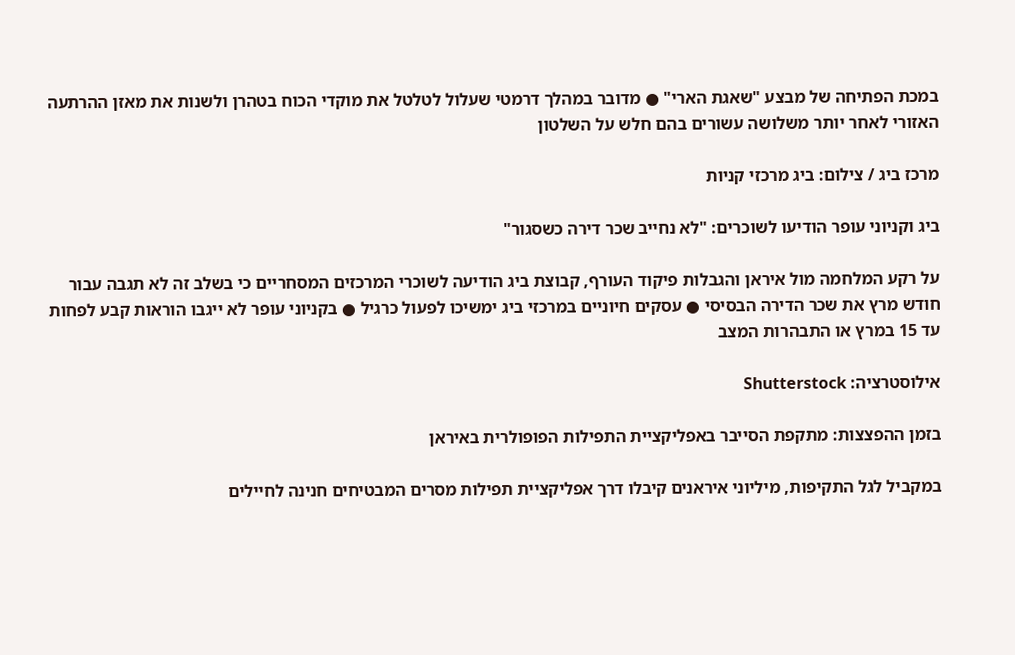במכת הפתיחה של מבצע "שאגת הארי" ● מדובר במהלך דרמטי שעלול לטלטל את מוקדי הכוח בטהרן ולשנות את מאזן ההרתעה האזורי לאחר יותר משלושה עשורים בהם חלש על השלטון

מרכז ביג / צילום: ביג מרכזי קניות

ביג וקניוני עופר הודיעו לשוכרים: "לא נחייב שכר דירה כשסגור"

על רקע המלחמה מול איראן והגבלות פיקוד העורף, קבוצת ביג הודיעה לשוכרי המרכזים המסחריים כי בשלב זה לא תגבה עבור חודש מרץ את שכר הדירה הבסיסי ● עסקים חיוניים במרכזי ביג ימשיכו לפעול כרגיל ● בקניוני עופר לא ייגבו הוראות קבע לפחות עד 15 במרץ או התבהרות המצב

אילוסטרציה: Shutterstock

בזמן ההפצצות: מתקפת הסייבר באפליקציית התפילות הפופולרית באיראן

במקביל לגל התקיפות, מיליוני איראנים קיבלו דרך אפליקציית תפילות מסרים המבטיחים חנינה לחיילים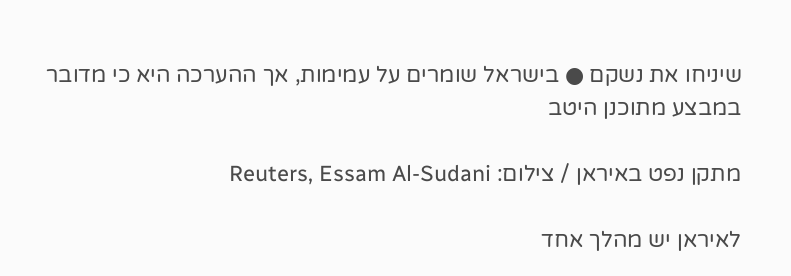שיניחו את נשקם ● בישראל שומרים על עמימות, אך ההערכה היא כי מדובר במבצע מתוכנן היטב

מתקן נפט באיראן / צילום: Reuters, Essam Al-Sudani

לאיראן יש מהלך אחד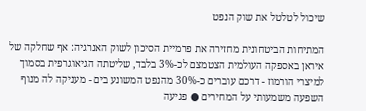שיכול לטלטל את שוק הנפט

המתיחות הביטחונית מחזירה את פרמיית הסיכון לשוק האנרגיה: אף שחלקה של איראן באספקה העולמית הצטמצם לכ-3% בלבד, שליטתה הגיאוגרפית בסמוך למיצרי הורמוז - דרכם עוברים כ-30% מהנפט המשונע בים - מעניקה לה מנוף השפעה משמעותי על המחירים ● פגיעה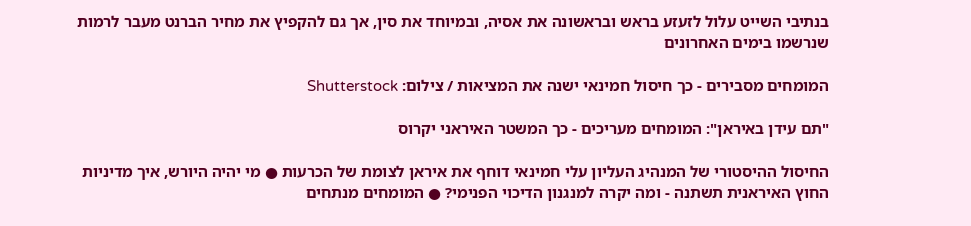בנתיבי השייט עלול לזעזע בראש ובראשונה את אסיה, ובמיוחד את סין, אך גם להקפיץ את מחיר הברנט מעבר לרמות שנרשמו בימים האחרונים

המומחים מסבירים - כך חיסול חמינאי ישנה את המציאות / צילום: Shutterstock

"תם עידן באיראן": המומחים מעריכים - כך המשטר האיראני יקרוס

החיסול ההיסטורי של המנהיג העליון עלי חמינאי דוחף את איראן לצומת של הכרעות ● מי יהיה היורש, איך מדיניות החוץ האיראנית תשתנה - ומה יקרה למנגנון הדיכוי הפנימי? ● המומחים מנתחים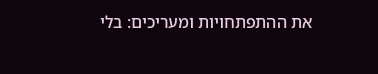את ההתפתחויות ומעריכים: בלי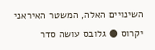השינויים האלה, המשטר האיראני יקרוס ● גלובס עושה סדר